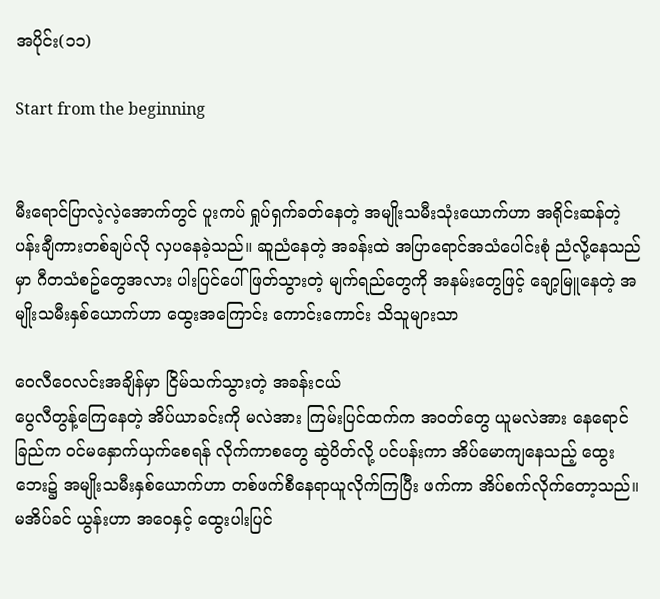အပိုင်း(၁၁)

Start from the beginning


မီးရောင်ပြာလဲ့လဲ့အောက်တွင် ပူးကပ် ရှုပ်ရှက်ခတ်နေတဲ့ အမျိုးသမီးသုံးယောက်ဟာ အရိုင်းဆန်တဲ့ ပန်းချီကားတစ်ချပ်လို လှပနေခဲ့သည်။ ဆူညံနေတဲ့ အခန်းထဲ အပြာရောင်အသံပေါင်းစုံ ညံလို့နေသည်မှာ ဂီတသံစဥ်တွေအလား ပါးပြင်ပေါ် ဖြတ်သွားတဲ့ မျက်ရည်တွေကို အနမ်းတွေဖြင့် ချော့မြူနေတဲ့ အမျိုးသမီးနှစ်ယောက်ဟာ ထွေးအကြောင်း ကောင်းကောင်း သိသူများသာ

ဝေလီဝေလင်းအချိန်မှာ ငြိမ်သက်သွားတဲ့ အခန်းငယ်
ပွေလီတွန့်ကြေနေတဲ့ အိပ်ယာခင်းကို မလဲအား ကြမ်းပြင်ထက်က အဝတ်တွေ ယူမလဲအား နေရောင်ခြည်က ဝင်မနှောက်ယှက်စေရန် လိုက်ကာ‌စတွေ ဆွဲပိတ်လို့ ပင်ပန်းကာ အိပ်မောကျနေသည့် ထွေးဘေး၌ အမျိုးသမီးနှစ်ယောက်ဟာ တစ်ဖက်စီနေရာယူလိုက်ကြပြီး ဖက်ကာ အိပ်စက်လိုက်တော့သည်။
မအိပ်ခင် ယွန်းဟာ အဝေနှင့် ထွေးပါးပြင်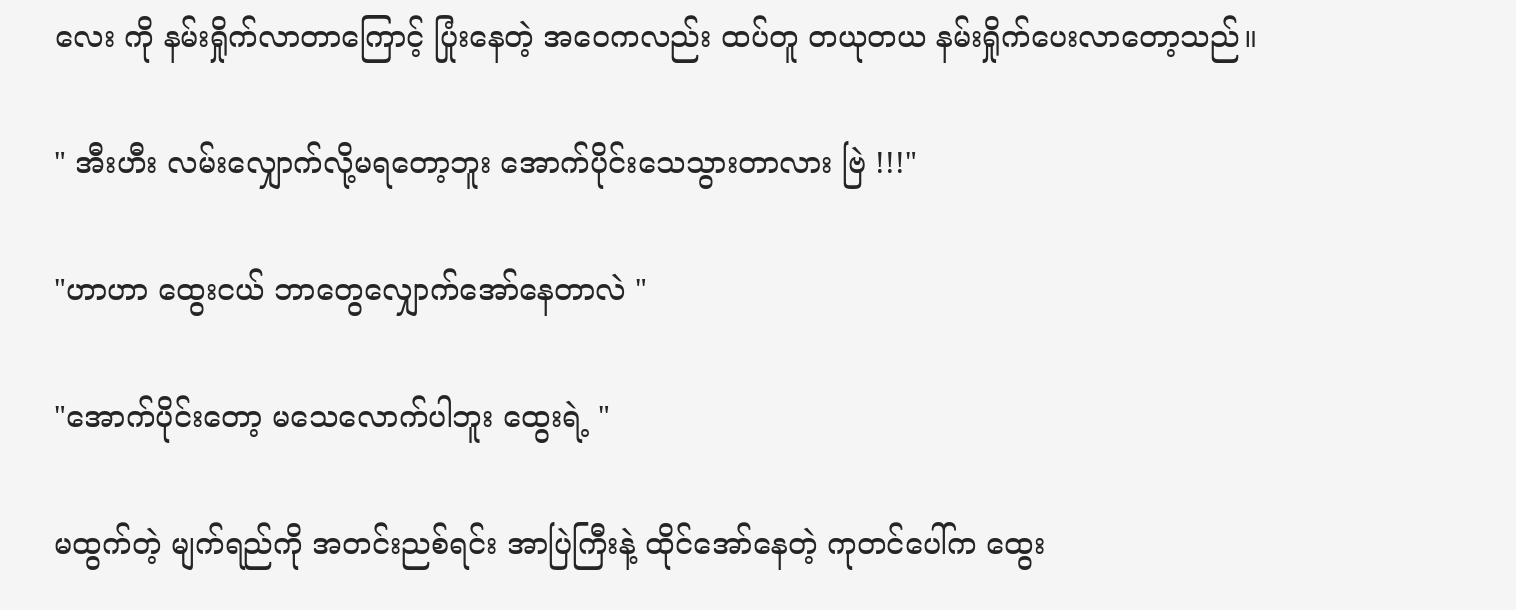လေး ကို နမ်းရှိုက်လာတာကြောင့် ပြုံးနေတဲ့ အဝေကလည်း ထပ်တူ တယုတယ နမ်းရှိုက်ပေးလာတော့သည်။

" အီးဟီး လမ်းလျှောက်လို့မရတော့ဘူး အောက်ပိုင်းသေသွားတာလား ဗြဲ !!!"

"ဟာဟာ ထွေးငယ် ဘာတွေလျှောက်အော်နေတာလဲ "

"အောက်ပိုင်းတော့ မသေလောက်ပါဘူး ထွေးရဲ့ "

မထွက်တဲ့ မျက်ရည်ကို အတင်းညစ်ရင်း အာပြဲကြီးနဲ့ ထိုင်အော်နေတဲ့ ကုတင်ပေါ်က ထွေး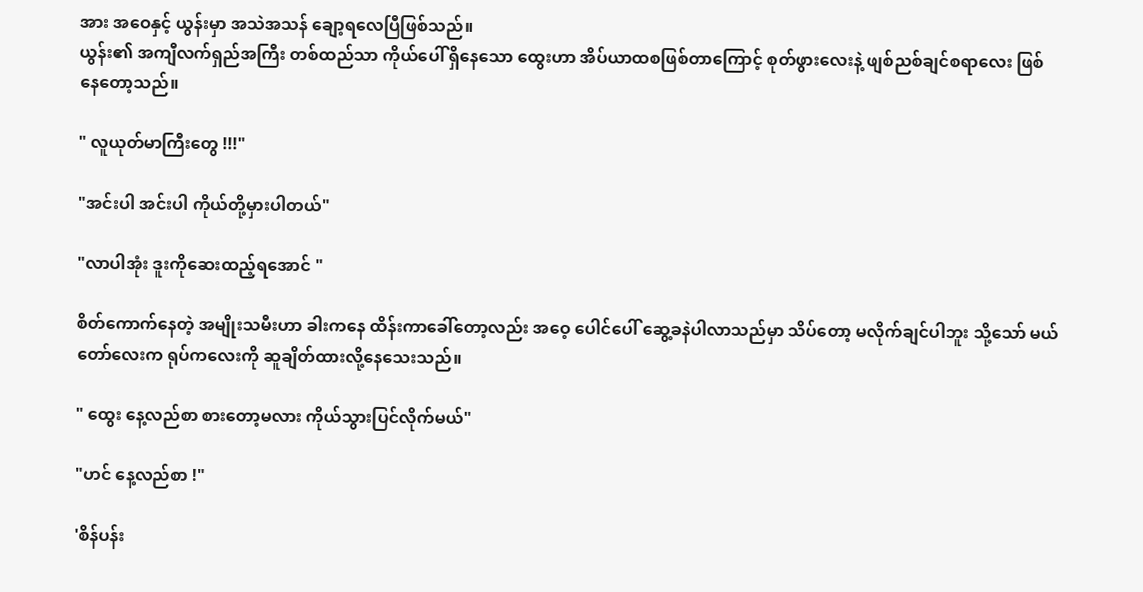အား အဝေနှင့် ယွန်းမှာ အသဲအသန် ချော့ရလေပြီဖြစ်သည်။
ယွန်း၏ အကျီလက်ရှည်အကြီး တစ်ထည်သာ ကိုယ်ပေါ် ရှိနေသော ထွေးဟာ အိပ်ယာထစဖြစ်တာကြောင့် စုတ်ဖွားလေးနဲ့ ဖျစ်ညစ်ချင်စရာလေး ဖြစ်နေတော့သည်။

" လူယုတ်မာကြီးတွေ !!!"

"အင်းပါ အင်းပါ ကိုယ်တို့မှားပါတယ်"

"လာပါအုံး ဒူးကိုဆေးထည့်ရအောင် "

စိတ်ကောက်နေတဲ့ အမျိုးသမီးဟာ ခါးကနေ ထိန်းကာခေါ်တော့လည်း အဝေ့ ပေါင်ပေါ် ဆွေ့ခနဲပါလာသည်မှာ သိပ်တော့ မလိုက်ချင်ပါဘူး သို့သော် မယ်တော်လေးက ရုပ်ကလေးကို ဆူချိတ်ထားလို့နေသေးသည်။

" ထွေး နေ့လည်စာ စားတော့မလား ကိုယ်သွားပြင်လိုက်မယ်"

"ဟင် နေ့လည်စာ !"

'စိန်ပန်း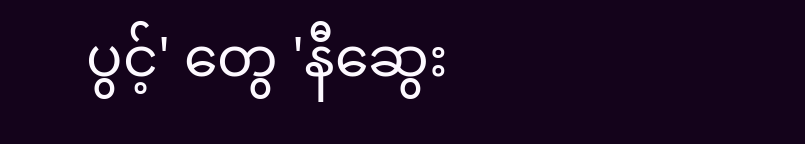ပွင့်' တွေ 'နီဆွေး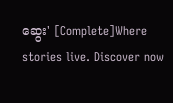ဆွေး' [Complete]Where stories live. Discover now